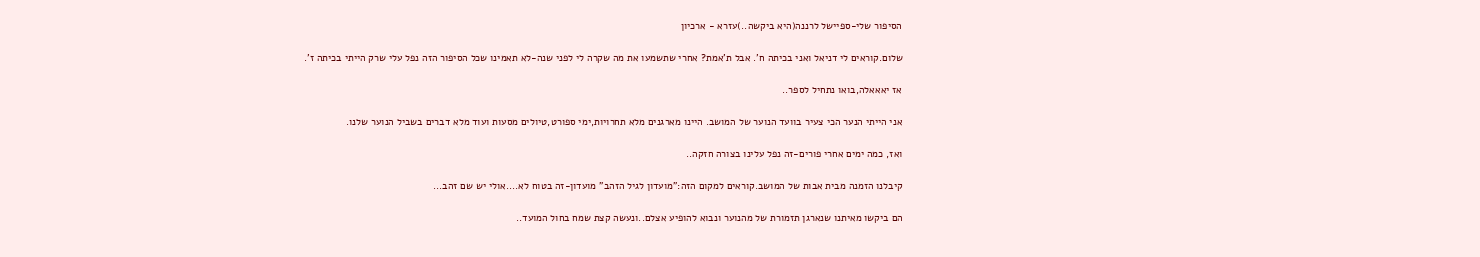הסיפור שלי-ספיישל לרננה(היא ביקשה..)עזרא - ארכיון

שלום.קוראים לי דניאל ואני בכיתה ח'. אבל ת'אמת? אחרי שתשמעו את מה שקרה לי לפני שנה-לא תאמינו שכל הסיפור הזה נפל עלי שרק הייתי בכיתה ז'.

אז יאאאלה,בואו נתחיל לספר..

אני הייתי הנער הכי צעיר בוועד הנוער של המושב. היינו מארגנים מלא תחרויות,ימי ספורט,טיולים מסעות ועוד מלא דברים בשביל הנוער שלנו.

ואז, כמה ימים אחרי פורים-זה נפל עלינו בצורה חזקה..

קיבלנו הזמנה מבית אבות של המושב.קוראים למקום הזה:"מועדון לגיל הזהב" מועדון-זה בטוח לא....אולי יש שם זהב...

הם ביקשו מאיתנו שנארגן תזמורת של מהנוער ונבוא להופיע אצלם..ונעשה קצת שמח בחול המועד..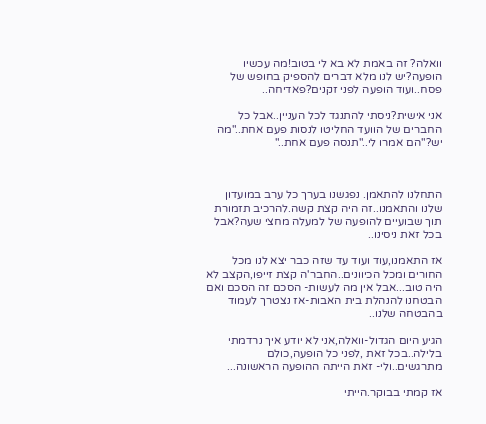וואלה? זה באמת לא בא לי בטוב!מה עכשיו הופעה?יש לנו מלא דברים להספיק בחופש של פסח..ועוד הופעה לפני זקנים?פאדיחה..

אני אישית?ניסתי להתנגד לכל העניין..אבל כל החברים של הוועד החליטו לנסות פעם אחת.."מה יש?"הם אמרו לי.."תנסה פעם אחת.."



התחלנו להתאמן. נפגשנו בערך כל ערב במועדון שלנו והתאמנו..זה היה קצת קשה.להרכיב תזמורת תוך שבועיים להופעה של למעלה מחצי שעה?אבל בכל זאת ניסינו..

אז התאמנו,עוד ועוד עד שזה כבר יצא לנו מכל החורים ומכל הכיוונים..החבר'ה קצת זייפו,הקצב לא היה טוב...אבל אין מה לעשות- הסכם זה הסכם ואם הבטחנו להנהלת בית האבות-אז נצטרך לעמוד בהבטחה שלנו..

הגיע היום הגדול-וואלה,אני לא יודע איך נרדמתי בלילה..בכל זאת ,לפני כל הופעה,כולם מתרגשים..ולי- זאת הייתה ההופעה הראשונה...

אז קמתי בבוקר.הייתי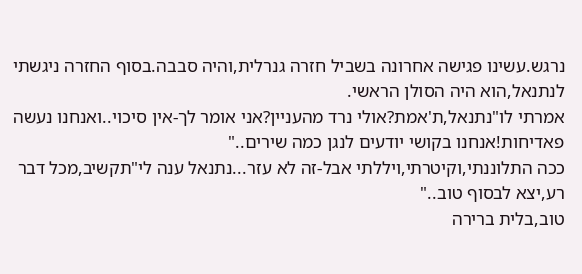נרגש.עשינו פגישה אחרונה בשביל חזרה גנרלית,והיה סבבה.בסוף החזרה ניגשתי לנתנאל,הוא היה הסולן הראשי.
אמרתי לו"נתנאל,ת'אמת?אולי נרד מהעניין?אני אומר לך-אין סיכוי..ואנחנו נעשה פאדיחות!אנחנו בקושי יודעים לנגן כמה שירים.."
ככה התלוננתי,וקיטרתי,ויללתי אבל-זה לא עזר...נתנאל ענה לי"תקשיב,מכל דבר רע,יצא לבסוף טוב.."
טוב,בלית ברירה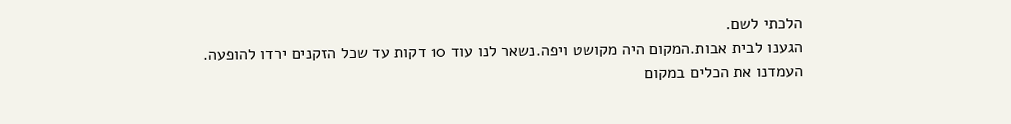הלכתי לשם.
הגענו לבית אבות.המקום היה מקושט ויפה.נשאר לנו עוד 10 דקות עד שכל הזקנים ירדו להופעה.
העמדנו את הכלים במקום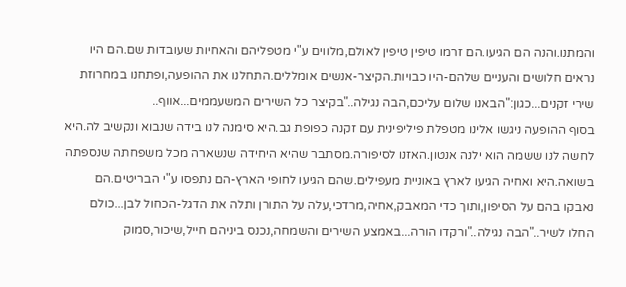והמתנו.והנה הם הגיעו.הם זרמו טיפין טיפין לאולם,מלווים ע"י מטפליהם והאחיות שעובדות שם.הם היו נראים חלושים והעניים שלהם-היו כבויות.הקיצר-אנשים אומללים.התחלנו את ההופעה,ופתחנו במחרוזת שירי זקנים...כגון:"הבאנו שלום עליכם,הבה נגילה.."בקיצר כל השירים המשעממים...אווף..
בסוף ההופעה ניגשו אלינו מטפלת פיליפינית עם זקנה כפופת גב.היא סימנה לנו בידה שנבוא ונקשיב לה.היא לחשה לנו ששמה הוא ילנה אנטון.האזנו לסיפורה.מסתבר שהיא היחידה שנשארה מכל משפחתה שנספתה בשואה.היא ואחיה הגיעו לארץ באוניית מעפילים.שהם הגיעו לחופי הארץ-הם נתפסו ע"י הבריטים.הם נאבקו בהם על הסיפון,ותוך כדי המאבק,אחיה,מרדכי,עלה על התורן ותלה את הדגל-הכחול לבן...כולם החלו לשיר.."הבה נגילה.."ורקדו הורה...באמצע השירים והשמחה,נכנס ביניהם חייל,שיכור,סמוק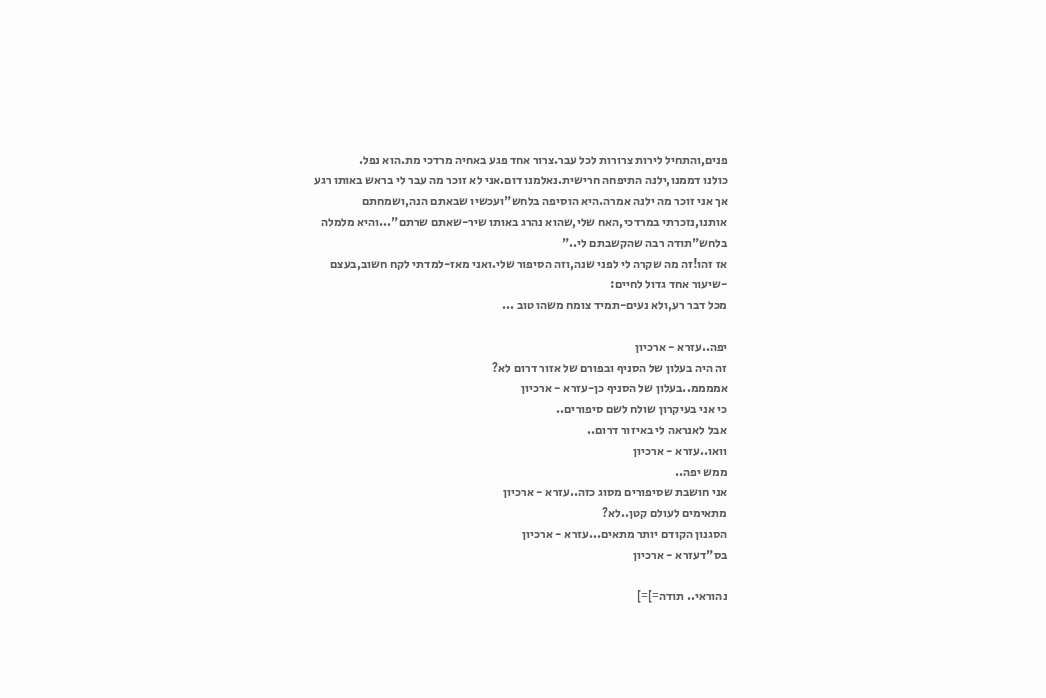פנים,והתחיל לירות צרורות לכל עבר.צרור אחד פגע באחיה מרדכי מת.הוא נפל.
כולנו דממנו,ילנה התיפחה חרישית.נאלמנו דום.אני לא זוכר מה עבר לי בראש באותו רגע אך אני זוכר מה ילנה אמרה.היא הוסיפה בלחש"ועכשיו שבאתם הנה,ושמחתם אותנו,נזכרתי במרדכי,האח שלי,שהוא נהרג באותו שיר-שאתם שרתם"...והיא מלמלה בלחש"תודה רבה שהקשבתם לי.."
אז זהו!זה מה שקרה לי לפני שנה,וזה הסיפור שלי.ואני מאז-למדתי לקח חשוב,בעצם -שיעור אחד גדול לחיים:
מכל דבר רע,ולא נעים-תמיד צומח משהו טוב ...

יפה..עזרא - ארכיון
זה היה בעלון של הסניף ובפורם של אזור דרום לא?
אממממ..בעלון של הסניף כן-עזרא - ארכיון
כי אני בעיקרון שולח לשם סיפורים..
אבל לאנראה לי באיזור דרום..
וואו..עזרא - ארכיון
ממש יפה..
אני חושבת שסיפורים מסוג כזה..עזרא - ארכיון
מתאימים לעולם קטן..לא?
הסגנון הקודם יותר מתאים...עזרא - ארכיון
בס"דעזרא - ארכיון

נהוראי.. תודה=]=]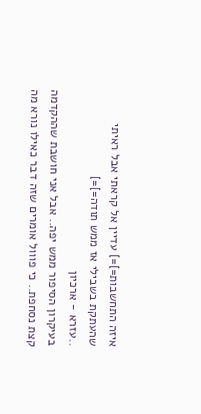איזה התחשבות=]=] עדיין אל קראתי אבל ראיתי שהעתקת בשבילי אז ממש תודה=]=]
..עזרא - ארכיון
בעיקרון הסיפור ממש יפה.. אבל אני חושבת שההקדמה קצת נסחפת.. כי פווול אומרים שזה דבר כאילו נורא מה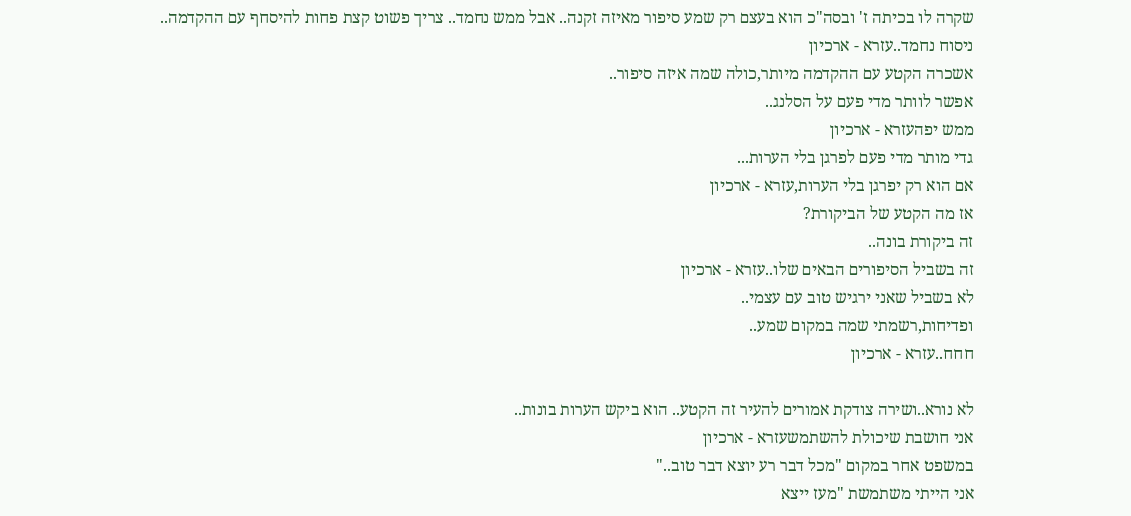שקרה לו בכיתה ז' ובסה"כ הוא בעצם רק שמע סיפור מאיזה זקנה.. אבל ממש נחמד.. צריך פשוט קצת פחות להיסחף עם ההקדמה..
ניסוח נחמד..עזרא - ארכיון
אשכרה הקטע עם ההקדמה מיותר,כולה שמה איזה סיפור..
אפשר לוותר מדי פעם על הסלנג..
ממש יפהעזרא - ארכיון
גדי מותר מדי פעם לפרגן בלי הערות...
אם הוא רק יפרגן בלי הערות,עזרא - ארכיון
אז מה הקטע של הביקורת?
זה ביקורת בונה..
זה בשביל הסיפורים הבאים שלו..עזרא - ארכיון
לא בשביל שאני ירגיש טוב עם עצמי..
ופדיחות,רשמתי שמה במקום שמע..
חחח..עזרא - ארכיון

לא נורא..ושירה צודקת אמורים להעיר זה הקטע.. הוא ביקש הערות בונות..
אני חושבת שיכולת להשתמשעזרא - ארכיון
במשפט אחר במקום "מכל דבר רע יוצא דבר טוב.."
אני הייתי משתמשת "מעז ייצא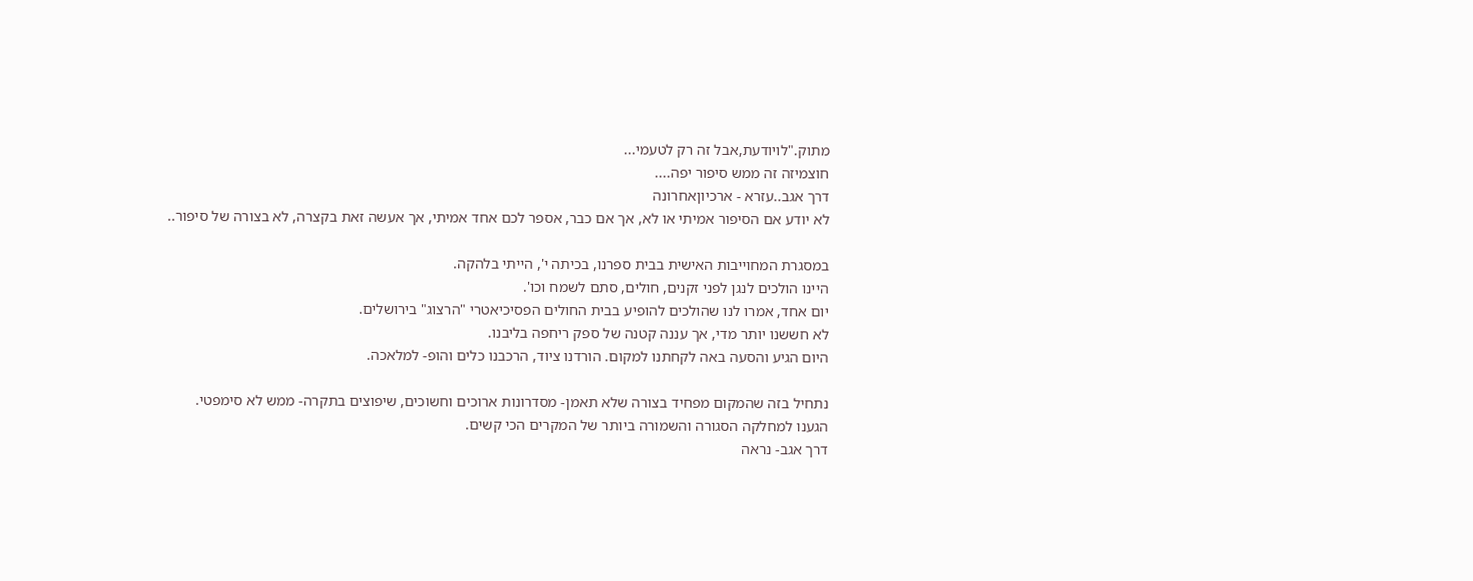מתוק."לויודעת,אבל זה רק לטעמי...
חוצמיזה זה ממש סיפור יפה....
דרך אגב..עזרא - ארכיוןאחרונה
לא יודע אם הסיפור אמיתי או לא, אך אם כבר, אספר לכם אחד אמיתי, אך אעשה זאת בקצרה, לא בצורה של סיפור..

במסגרת המחוייבות האישית בבית ספרנו, בכיתה י', הייתי בלהקה.
היינו הולכים לנגן לפני זקנים, חולים, סתם לשמח וכו'.
יום אחד, אמרו לנו שהולכים להופיע בבית החולים הפסיכיאטרי "הרצוג" בירושלים.
לא חששנו יותר מדי, אך עננה קטנה של ספק ריחפה בליבנו.
היום הגיע והסעה באה לקחתנו למקום. הורדנו ציוד, הרכבנו כלים והופ- למלאכה.

נתחיל בזה שהמקום מפחיד בצורה שלא תאמן- מסדרונות ארוכים וחשוכים, שיפוצים בתקרה- ממש לא סימפטי.
הגענו למחלקה הסגורה והשמורה ביותר של המקרים הכי קשים.
דרך אגב- נראה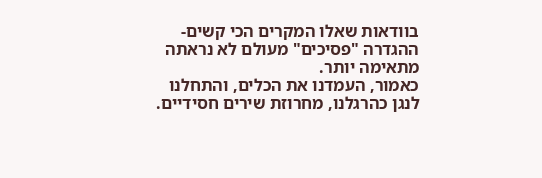בוודאות שאלו המקרים הכי קשים- ההגדרה "פסיכים" מעולם לא נראתה מתאימה יותר.
כאמור, העמדנו את הכלים, והתחלנו לנגן כהרגלנו, מחרוזת שירים חסידיים.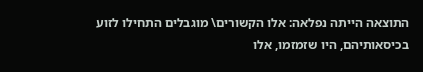התוצאה הייתה נפלאה: אלו הקשורים\ מוגבלים התחילו לזוע בכיסאותיהם, היו שזמזמו, אלו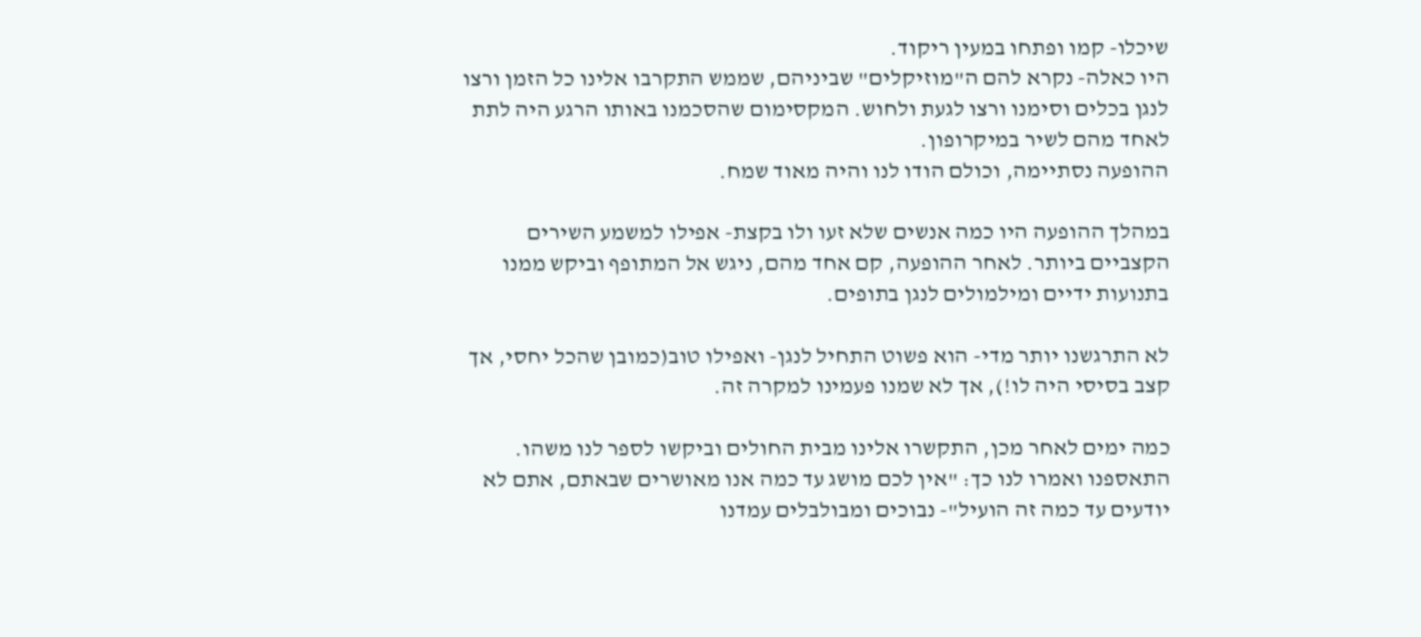שיכלו- קמו ופתחו במעין ריקוד.
היו כאלה- נקרא להם ה"מוזיקלים" שביניהם, שממש התקרבו אלינו כל הזמן ורצו לנגן בכלים וסימנו ורצו לגעת ולחוש. המקסימום שהסכמנו באותו הרגע היה לתת לאחד מהם לשיר במיקרופון.
ההופעה נסתיימה, וכולם הודו לנו והיה מאוד שמח.

במהלך ההופעה היו כמה אנשים שלא זעו ולו בקצת- אפילו למשמע השירים הקצביים ביותר. לאחר ההופעה, קם אחד מהם, ניגש אל המתופף וביקש ממנו בתנועות ידיים ומילמולים לנגן בתופים.

לא התרגשנו יותר מדי- הוא פשוט התחיל לנגן- ואפילו טוב(כמובן שהכל יחסי, אך קצב בסיסי היה לו!), אך לא שמנו פעמינו למקרה זה.

כמה ימים לאחר מכן, התקשרו אלינו מבית החולים וביקשו לספר לנו משהו. התאספנו ואמרו לנו כך: "אין לכם מושג עד כמה אנו מאושרים שבאתם, אתם לא יודעים עד כמה זה הועיל"- נבוכים ומבולבלים עמדנו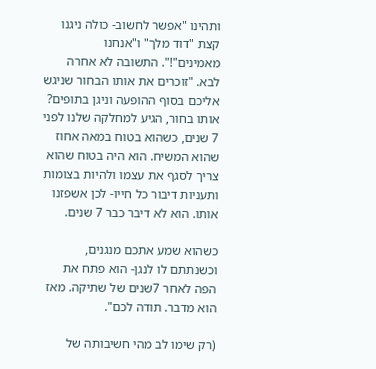ותהינו "אפשר לחשוב- כולה ניגנו קצת "דוד מלך" ו"אנחנו מאמינים"!". התשובה לא אחרה לבא. "זוכרים את אותו הבחור שניגש אליכם בסוף ההופעה וניגן בתופים? אותו בחור, הגיע למחלקה שלנו לפני 7 שנים, כשהוא בטוח במאה אחוז שהוא המשיח. הוא היה בטוח שהוא צריך לסגף את עצמו ולהיות בצומות ותעניות דיבור כל חייו- לכן אשפזנו אותו. הוא לא דיבר כבר 7 שנים.

כשהוא שמע אתכם מנגנים, וכשנתתם לו לנגן- הוא פתח את הפה לאחר 7שנים של שתיקה. מאז הוא מדבר. תודה לכם".

(רק שימו לב מהי חשיבותה של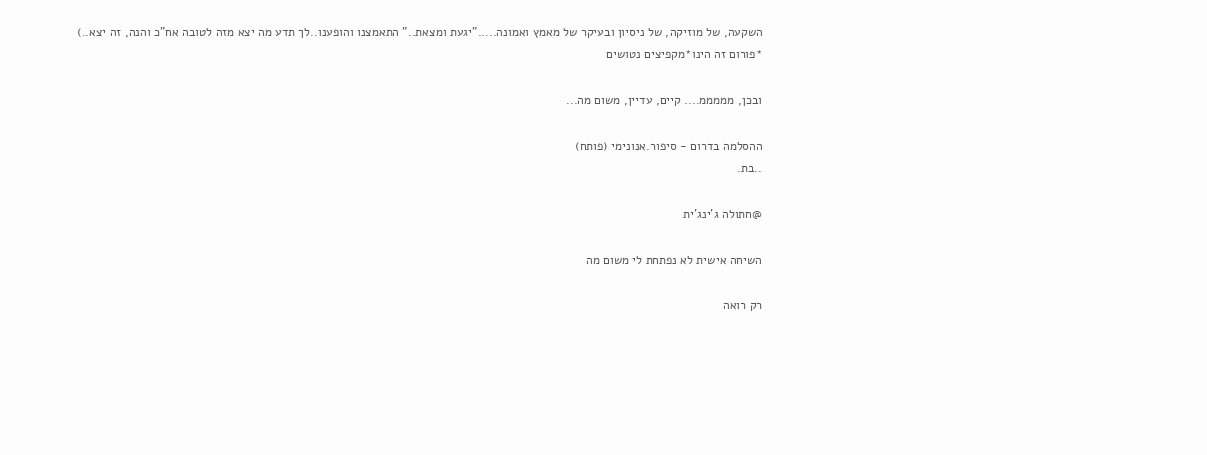השקעה, של מוזיקה, של ניסיון ובעיקר של מאמץ ואמונה....."יגעת ומצאת.." התאמצנו והופענו..לך תדע מה יצא מזה לטובה אח"כ והנה, זה יצא..)
*פורום זה הינו*מקפיצים נטושים

ובכן, מממממ.... קיים, עדיין, משום מה...

ההסלמה בדרום - סיפור.אנונימי (פותח)
..בת.

@חתולה ג'ינג'ית

השיחה אישית לא נפתחת לי משום מה

רק רואה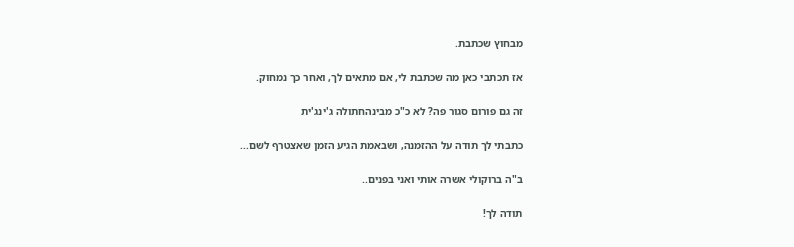מבחוץ שכתבת.

אז תכתבי כאן מה שכתבת לי, אם מתאים לך, ואחר כך נמחוק.

זה גם פורום סגור פה? לא כ"כ מבינהחתולה ג'ינג'ית

כתבתי לך תודה על ההזמנה, ושבאמת הגיע הזמן שאצטרף לשם...

ב"ה ברוקולי אשרה אותי ואני בפנים..

תודה לך!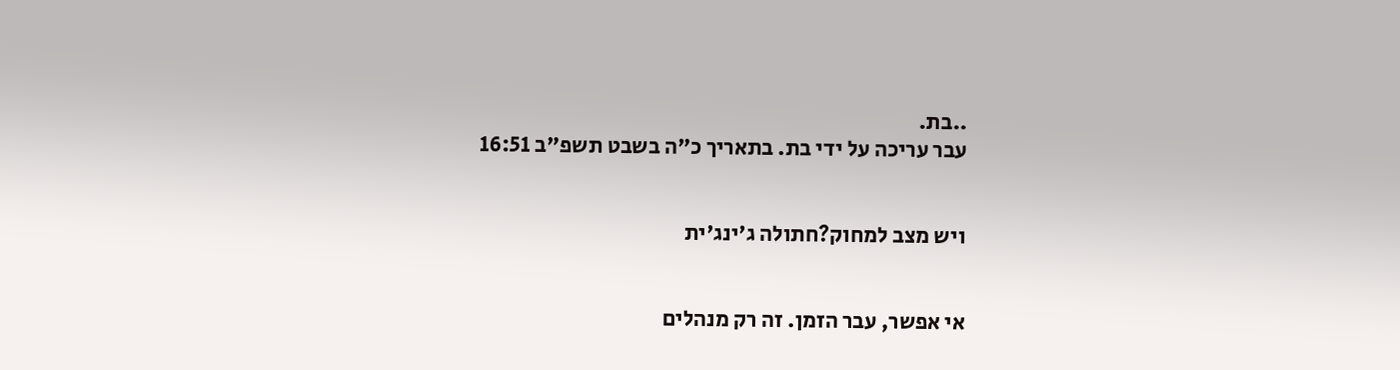..בת.
עבר עריכה על ידי בת. בתאריך כ"ה בשבט תשפ"ב 16:51


ויש מצב למחוק?חתולה ג'ינג'ית


אי אפשר, עבר הזמן. זה רק מנהלים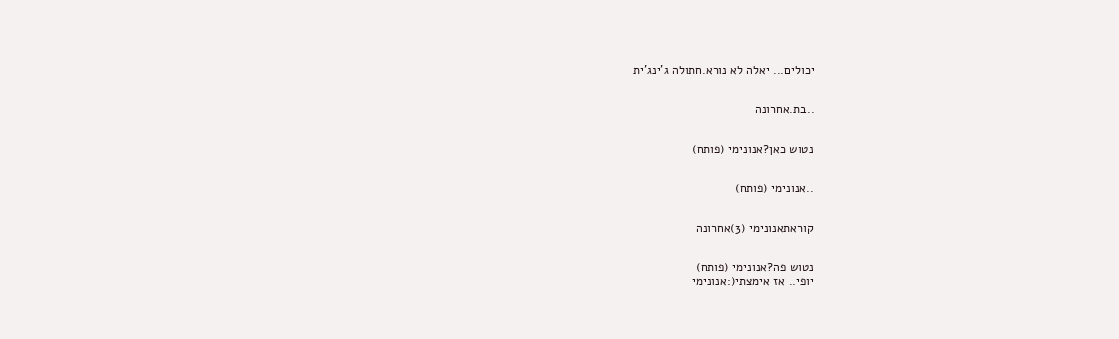יכולים... יאלה לא נורא.חתולה ג'ינג'ית


..בת.אחרונה


נטוש כאן?אנונימי (פותח)


..אנונימי (פותח)


קוראתאנונימי (3)אחרונה


נטוש פה?אנונימי (פותח)
יופי.. אז אימצתי(:אנונימי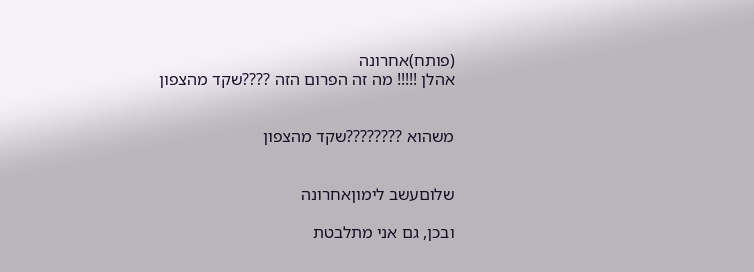(פותח)אחרונה
אהלן !!!!! מה זה הפרום הזה ????שקד מהצפון


משהוא ????????שקד מהצפון


שלוםעשב לימוןאחרונה

ובכן, גם אני מתלבטת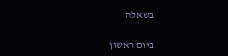בשאלה

ביום ראשון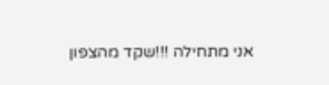אני מתחילה !!!שקד מהצפון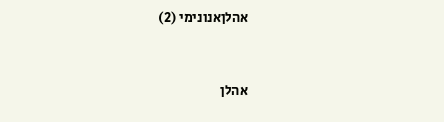אהלןאנונימי (2)


אהלן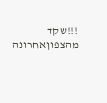!!!שקד מהצפוןאחרונה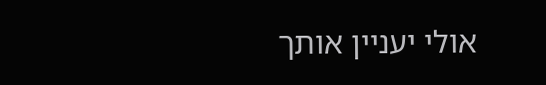אולי יעניין אותך